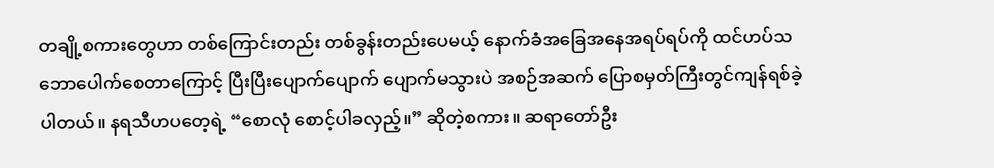တချို့စကားတွေဟာ တစ်ကြောင်းတည်း တစ်ခွန်းတည်းပေမယ့် နောက်ခံအခြေအနေအရပ်ရပ်ကို ထင်ဟပ်သဘောပေါက်စေတာကြောင့် ပြီးပြီးပျောက်ပျောက် ပျောက်မသွားပဲ အစဉ်အဆက် ပြောစမှတ်ကြီးတွင်ကျန်ရစ်ခဲ့ပါတယ်။ နရသီဟပတေ့ရဲ့ “စောလုံ စောင့်ပါခလှည့်။” ဆိုတဲ့စကား။ ဆရာတော်ဦး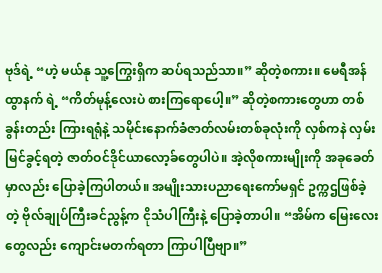ဗုဒ်ရဲ့ “ဟဲ့ မယ်နု သူ့ကြွေးရှိက ဆပ်ရသည်သာ။” ဆိုတဲ့စကား။ မေရီအန်ထွာနက် ရဲ့ “ကိတ်မုန့်လေးပဲ စားကြရောပေါ့။” ဆိုတဲ့စကားတွေဟာ တစ်ခွန်းတည်း ကြားရရုံနဲ့ သမိုင်းနောက်ခံဇာတ်လမ်းတစ်ခုလုံးကို လှစ်ကနဲ လှမ်းမြင်ခွင့်ရတဲ့ ဇာတ်ဝင်ဒိုင်ယာလော့ခ်တွေပါပဲ။ အဲ့လိုစကားမျိုးကို အခုခေတ်မှာလည်း ပြောခဲ့ကြပါတယ်။ အမျိုးသားပညာရေးကော်မရှင် ဥက္ကဌဖြစ်ခဲ့တဲ့ ဗိုလ်ချုပ်ကြီးခင်ညွန့်က ငိုသံပါကြီးနဲ့ ပြောခဲ့တာပါ။ “အိမ်က မြေးလေးတွေလည်း ကျောင်းမတက်ရတာ ကြာပါပြီဗျာ။”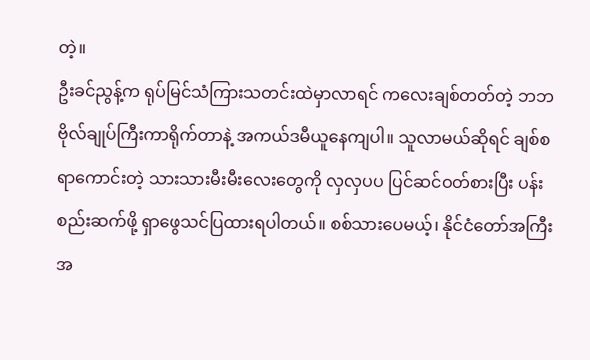တဲ့။
ဦးခင်ညွန့်က ရုပ်မြင်သံကြားသတင်းထဲမှာလာရင် ကလေးချစ်တတ်တဲ့ ဘဘဗိုလ်ချုပ်ကြီးကာရိုက်တာနဲ့ အကယ်ဒမီယူနေကျပါ။ သူလာမယ်ဆိုရင် ချစ်စရာကောင်းတဲ့ သားသားမီးမီးလေးတွေကို လှလှပပ ပြင်ဆင်ဝတ်စားပြီး ပန်းစည်းဆက်ဖို့ ရှာဖွေသင်ပြထားရပါတယ်။ စစ်သားပေမယ့်၊ နိုင်ငံတော်အကြီးအ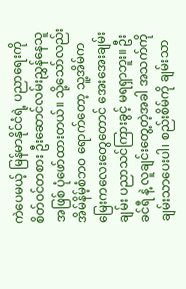ကဲပေမယ့် မြန်မာနိုင်ငံရဲ့ ပညာရေးကို စိတ်ဝင်တစား ဦးဆောင်လမ်းညွှန်နေသူအဖြစ် ပုံဖော်ထားတယ်။ သို့သော်လည်း အိမ်နိမ့်စံဘဝ ရောက်တော့ သူ့အိမ်ကမြေးကလေးတွေတောင် အေးအေးချမ်းချမ်း ပညာသင်ကြားခွင့် မရရှာဘူး။ ဦးခင်ရီ နဲ့ လူချင်းတွေ့တဲ့အခါ အသက်ကိုချမ်းသာပေးပါ၊ စည်းစိမ်ကို ချမ်းသာ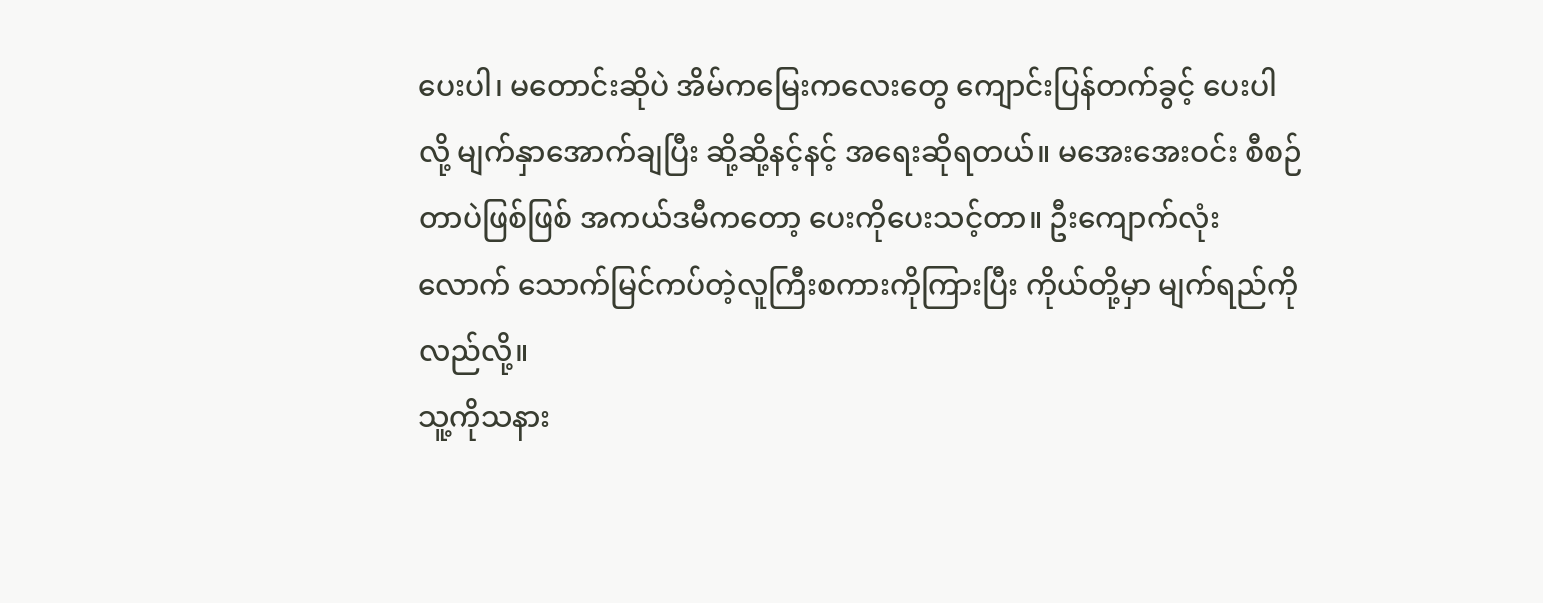ပေးပါ၊ မတောင်းဆိုပဲ အိမ်ကမြေးကလေးတွေ ကျောင်းပြန်တက်ခွင့် ပေးပါ လို့ မျက်နှာအောက်ချပြီး ဆို့ဆို့နင့်နင့် အရေးဆိုရတယ်။ မအေးအေးဝင်း စီစဉ်တာပဲဖြစ်ဖြစ် အကယ်ဒမီကတော့ ပေးကိုပေးသင့်တာ။ ဦးကျောက်လုံးလောက် သောက်မြင်ကပ်တဲ့လူကြီးစကားကိုကြားပြီး ကိုယ်တို့မှာ မျက်ရည်ကိုလည်လို့။
သူ့ကိုသနား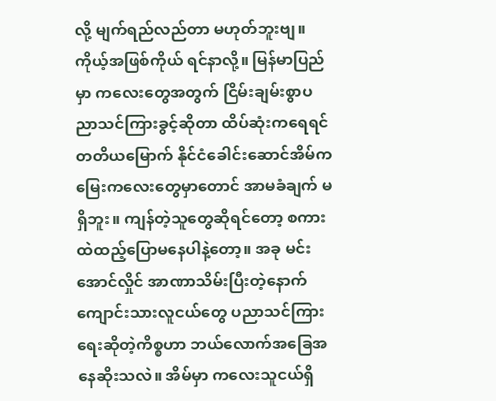လို့ မျက်ရည်လည်တာ မဟုတ်ဘူးဗျ။ ကိုယ့်အဖြစ်ကိုယ် ရင်နာလို့။ မြန်မာပြည်မှာ ကလေးတွေအတွက် ငြိမ်းချမ်းစွာပညာသင်ကြားခွင့်ဆိုတာ ထိပ်ဆုံးကရေရင် တတိယမြောက် နိုင်ငံခေါင်းဆောင်အိမ်က မြေးကလေးတွေမှာတောင် အာမခံချက် မရှိဘူး။ ကျန်တဲ့သူတွေဆိုရင်တော့ စကားထဲထည့်ပြောမနေပါနဲ့တော့။ အခု မင်းအောင်လှိုင် အာဏာသိမ်းပြီးတဲ့နောက် ကျောင်းသားလူငယ်တွေ ပညာသင်ကြားရေးဆိုတဲ့ကိစ္စဟာ ဘယ်လောက်အခြေအနေဆိုးသလဲ။ အိမ်မှာ ကလေးသူငယ်ရှိ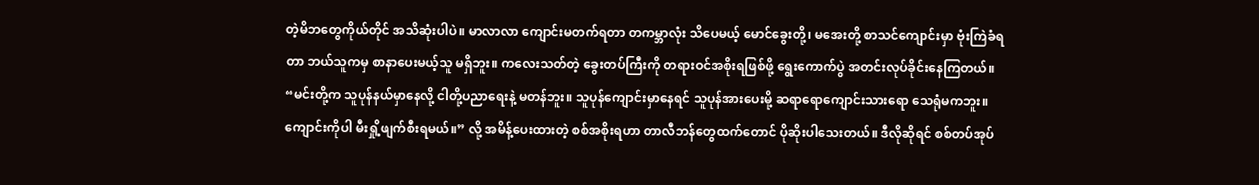တဲ့မိဘတွေကိုယ်တိုင် အသိဆုံးပါပဲ။ မာလာလာ ကျောင်းမတက်ရတာ တကမ္ဘာလုံး သိပေမယ့် မောင်ခွေးတို့၊ မအေးတို့ စာသင်ကျောင်းမှာ ဗုံးကြဲခံရတာ ဘယ်သူကမှ စာနာပေးမယ့်သူ မရှိဘူး။ ကလေးသတ်တဲ့ ခွေးတပ်ကြီးကို တရားဝင်အစိုးရဖြစ်ဖို့ ရွေးကောက်ပွဲ အတင်းလုပ်ခိုင်းနေကြတယ်။
“မင်းတို့က သူပုန်နယ်မှာနေလို့ ငါတို့ပညာရေးနဲ့ မတန်ဘူး။ သူပုန်ကျောင်းမှာနေရင် သူပုန်အားပေးမို့ ဆရာရောကျောင်းသားရော သေရုံမကဘူး။ ကျောင်းကိုပါ မီးရှို့ဖျက်စီးရမယ်။” လို့ အမိန့်ပေးထားတဲ့ စစ်အစိုးရဟာ တာလီဘန်တွေထက်တောင် ပိုဆိုးပါသေးတယ်။ ဒီလိုဆိုရင် စစ်တပ်အုပ်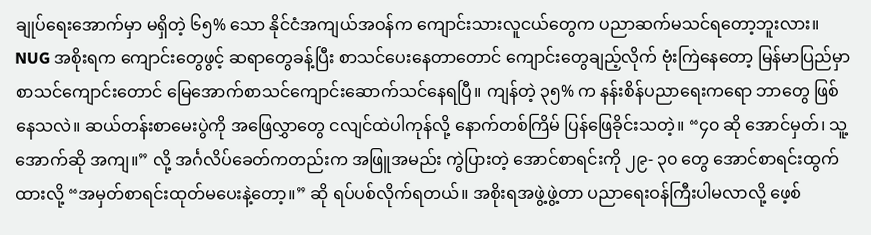ချုပ်ရေးအောက်မှာ မရှိတဲ့ ၆၅% သော နိုင်ငံအကျယ်အဝန်က ကျောင်းသားလူငယ်တွေက ပညာဆက်မသင်ရတော့ဘူးလား။ NUG အစိုးရက ကျောင်းတွေဖွင့် ဆရာတွေခန့်ပြီး စာသင်ပေးနေတာတောင် ကျောင်းတွေချည့်လိုက် ဗုံးကြဲနေတော့ မြန်မာပြည်မှာ စာသင်ကျောင်းတောင် မြေအောက်စာသင်ကျောင်းဆောက်သင်နေရပြီ။ ကျန်တဲ့ ၃၅% က နန်းစိန်ပညာရေးကရော ဘာတွေ ဖြစ်နေသလဲ။ ဆယ်တန်းစာမေးပွဲကို အဖြေလွှာတွေ ငလျင်ထဲပါကုန်လို့ နောက်တစ်ကြိမ် ပြန်ဖြေခိုင်းသတဲ့။ “၄၀ ဆို အောင်မှတ်၊ သူ့အောက်ဆို အကျ။” လို့ အင်္ဂလိပ်ခေတ်ကတည်းက အဖြူအမည်း ကွဲပြားတဲ့ အောင်စာရင်းကို ၂၉- ၃၀ တွေ အောင်စာရင်းထွက်ထားလို့ “အမှတ်စာရင်းထုတ်မပေးနဲ့တော့။” ဆို ရပ်ပစ်လိုက်ရတယ်။ အစိုးရအဖွဲ့ဖွဲ့တာ ပညာရေးဝန်ကြီးပါမလာလို့ ဖေ့စ်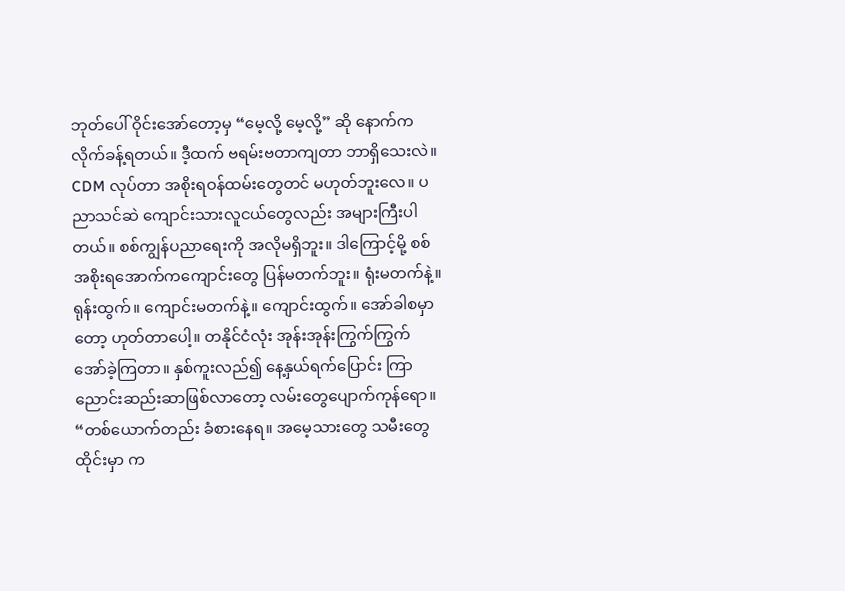ဘုတ်ပေါ် ဝိုင်းအော်တော့မှ “မေ့လို့ မေ့လို့” ဆို နောက်ကလိုက်ခန့်ရတယ်။ ဒီ့ထက် ဗရမ်းဗတာကျတာ ဘာရှိသေးလဲ။
CDM လုပ်တာ အစိုးရဝန်ထမ်းတွေတင် မဟုတ်ဘူးလေ။ ပညာသင်ဆဲ ကျောင်းသားလူငယ်တွေလည်း အများကြီးပါတယ်။ စစ်ကျွန်ပညာရေးကို အလိုမရှိဘူး။ ဒါကြောင့်မို့ စစ်အစိုးရအောက်ကကျောင်းတွေ ပြန်မတက်ဘူး။ ရုံးမတက်နဲ့။ ရုန်းထွက်။ ကျောင်းမတက်နဲ့။ ကျောင်းထွက်။ အော်ခါစမှာတော့ ဟုတ်တာပေါ့။ တနိုင်ငံလုံး အုန်းအုန်းကြွက်ကြွက် အော်ခဲ့ကြတာ။ နှစ်ကူးလည်၍ နေ့နှယ်ရက်ပြောင်း ကြာညောင်းဆည်းဆာဖြစ်လာတော့ လမ်းတွေပျောက်ကုန်ရော။ “တစ်ယောက်တည်း ခံစားနေရ။ အမေ့သားတွေ သမီးတွေ ထိုင်းမှာ က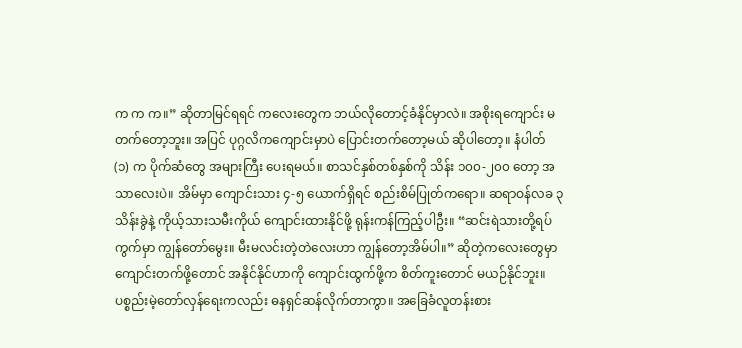က က က။” ဆိုတာမြင်ရရင် ကလေးတွေက ဘယ်လိုတောင့်ခံနိုင်မှာလဲ။ အစိုးရကျောင်း မတက်တော့ဘူး။ အပြင် ပုဂ္ဂလိကကျောင်းမှာပဲ ပြောင်းတက်တော့မယ် ဆိုပါတော့။ နံပါတ် (၁) က ပိုက်ဆံတွေ အများကြီး ပေးရမယ်။ စာသင်နှစ်တစ်နှစ်ကို သိန်း ၁၀၀-၂၀၀ တော့ အသာလေးပဲ။ အိမ်မှာ ကျောင်းသား ၄-၅ ယောက်ရှိရင် စည်းစိမ်ပြုတ်ကရော။ ဆရာဝန်လခ ၃ သိန်းခွဲနဲ့ ကိုယ့်သားသမီးကိုယ် ကျောင်းထားနိုင်ဖို့ ရုန်းကန်ကြည့်ပါဦး။ “ဆင်းရဲသားတို့ရပ်ကွက်မှာ ကျွန်တော်မွေး။ မီးမလင်းတဲ့တဲလေးဟာ ကျွန်တော့အိမ်ပါ။” ဆိုတဲ့ကလေးတွေမှာ ကျောင်းတက်ဖို့တောင် အနိုင်နိုင်ဟာကို ကျောင်းထွက်ဖို့က စိတ်ကူးတောင် မယဉ်နိုင်ဘူး။ ပစ္စည်းမဲ့တော်လှန်ရေးကလည်း ဓနရှင်ဆန်လိုက်တာကွာ။ အခြေခံလူတန်းစား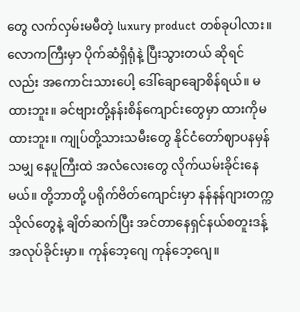တွေ လက်လှမ်းမမီတဲ့ luxury product တစ်ခုပါလား။
လောကကြီးမှာ ပိုက်ဆံရှိရုံနဲ့ ပြီးသွားတယ် ဆိုရင်လည်း အကောင်းသားပေါ့ ဒေါ်ချောချောစိန်ရယ်။ မထားဘူး။ ခင်ဗျားတို့နန်းစိန်ကျောင်းတွေမှာ ထားကိုမထားဘူး။ ကျုပ်တို့သားသမီးတွေ နိုင်ငံတော်ဈာပနမှန်သမျှ နေပူကြီးထဲ အလံလေးတွေ လိုက်ယမ်းခိုင်းနေမယ်။ တို့ဘာတို့ ပရိုက်ဗိတ်ကျောင်းမှာ နန်နန်ဂျားတက္ကသိုလ်တွေနဲ့ ချိတ်ဆက်ပြီး အင်တာနေရှင်နယ်စတူးဒန့် အလုပ်ခိုင်းမှာ။ ကုန်ဘေ့ဂျေ ကုန်ဘေ့ဂျေ။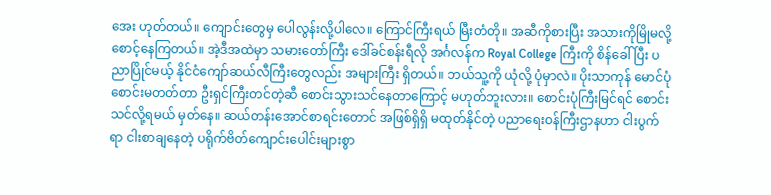အေး ဟုတ်တယ်။ ကျောင်းတွေမှ ပေါလွန်းလို့ပါလေ။ ကြောင်ကြီးရယ် မြီးတံတို။ အဆီကိုစားပြီး အသားကိုမြိုမလို့ စောင့်နေကြတယ်။ အဲ့ဒီအထဲမှာ သမားတော်ကြီး ဒေါ်ခင်စန်းရီလို အင်္ဂလန်က Royal College ကြီးကို စိန်ခေါ်ပြီး ပညာပြိုင်မယ့် နိုင်ငံကျော်ဆယ်လီကြီးတွေလည်း အများကြီး ရှိတယ်။ ဘယ်သူ့ကို ယုံလို့ ပုံမှာလဲ။ ပိုးသာကုန် မောင်ပုံ စောင်းမတတ်တာ ဦးရှင်ကြီးတင်တဲ့ဆီ စောင်းသွားသင်နေတာကြောင့် မဟုတ်ဘူးလား။ စောင်းပုံကြီးမြင်ရင် စောင်းသင်လို့ရမယ် မှတ်နေ။ ဆယ်တန်းအောင်စာရင်းတောင် အဖြစ်ရှိရှိ မထုတ်နိုင်တဲ့ ပညာရေးဝန်ကြီးဌာနဟာ ငါးပွက်ရာ ငါးစာချနေတဲ့ ပရိုက်ဗိတ်ကျောင်းပေါင်းများစွာ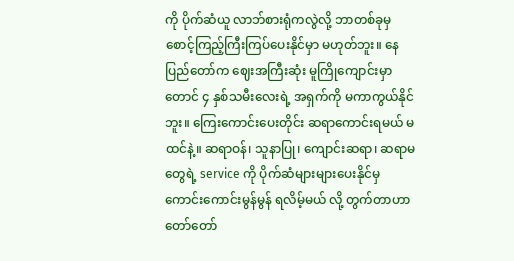ကို ပိုက်ဆံယူ လာဘ်စားရုံကလွဲလို့ ဘာတစ်ခုမှ စောင့်ကြည့်ကြီးကြပ်ပေးနိုင်မှာ မဟုတ်ဘူး။ နေပြည်တော်က ဈေးအကြီးဆုံး မူကြိုကျောင်းမှာတောင် ၄ နှစ်သမီးလေးရဲ့ အရှက်ကို မကာကွယ်နိုင်ဘူး။ ကြေးကောင်းပေးတိုင်း ဆရာကောင်းရမယ် မထင်နဲ့။ ဆရာဝန်၊ သူနာပြု၊ ကျောင်းဆရာ၊ ဆရာမတွေရဲ့ service ကို ပိုက်ဆံများများပေးနိုင်မှ ကောင်းကောင်းမွန်မွန် ရလိမ့်မယ် လို့ တွက်တာဟာ တော်တော်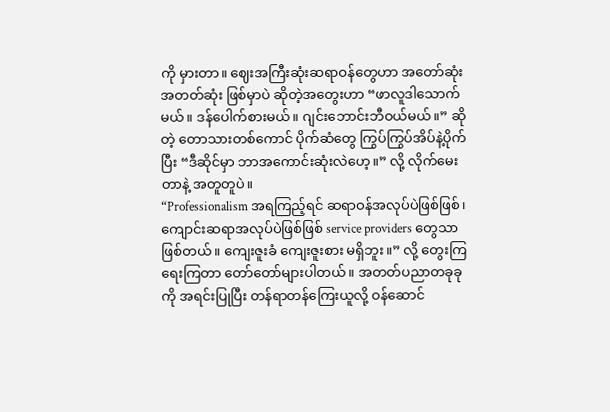ကို မှားတာ။ ဈေးအကြီးဆုံးဆရာဝန်တွေဟာ အတော်ဆုံးအတတ်ဆုံး ဖြစ်မှာပဲ ဆိုတဲ့အတွေးဟာ “ဖာလူဒါသောက်မယ်။ ဒန်ပေါက်စားမယ်။ ဂျင်းဘောင်းဘီဝယ်မယ်။” ဆိုတဲ့ တောသားတစ်ကောင် ပိုက်ဆံတွေ ကြွပ်ကြွပ်အိပ်နဲ့ပိုက်ပြီး “ဒီဆိုင်မှာ ဘာအကောင်းဆုံးလဲဟေ့။” လို့ လိုက်မေးတာနဲ့ အတူတူပဲ။
“Professionalism အရကြည့်ရင် ဆရာဝန်အလုပ်ပဲဖြစ်ဖြစ်၊ ကျောင်းဆရာအလုပ်ပဲဖြစ်ဖြစ် service providers တွေသာ ဖြစ်တယ်။ ကျေးဇူးခံ ကျေးဇူးစား မရှိဘူး။” လို့ တွေးကြ ရေးကြတာ တော်တော်များပါတယ်။ အတတ်ပညာတခုခုကို အရင်းပြုပြီး တန်ရာတန်ကြေးယူလို့ ဝန်ဆောင်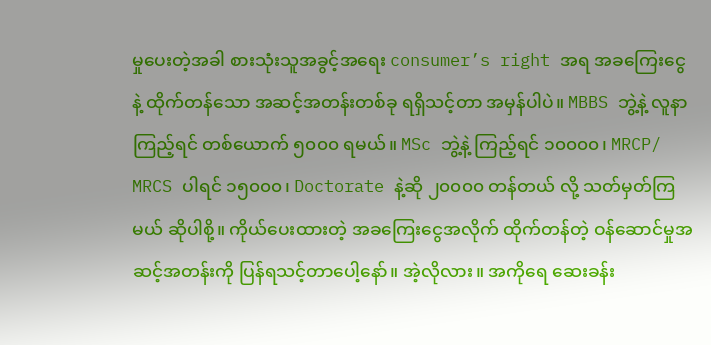မှုပေးတဲ့အခါ စားသုံးသူအခွင့်အရေး consumer’s right အရ အခကြေးငွေနဲ့ ထိုက်တန်သော အဆင့်အတန်းတစ်ခု ရရှိသင့်တာ အမှန်ပါပဲ။ MBBS ဘွဲ့နဲ့ လူနာကြည့်ရင် တစ်ယောက် ၅၀၀၀ ရမယ်။ MSc ဘွဲ့နဲ့ ကြည့်ရင် ၁၀၀၀၀၊ MRCP/ MRCS ပါရင် ၁၅၀၀၀၊ Doctorate နဲ့ဆို ၂၀၀၀၀ တန်တယ် လို့ သတ်မှတ်ကြမယ် ဆိုပါစို့။ ကိုယ်ပေးထားတဲ့ အခကြေးငွေအလိုက် ထိုက်တန်တဲ့ ဝန်ဆောင်မှုအဆင့်အတန်းကို ပြန်ရသင့်တာပေါ့နော်။ အဲ့လိုလား။ အကိုရေ ဆေးခန်း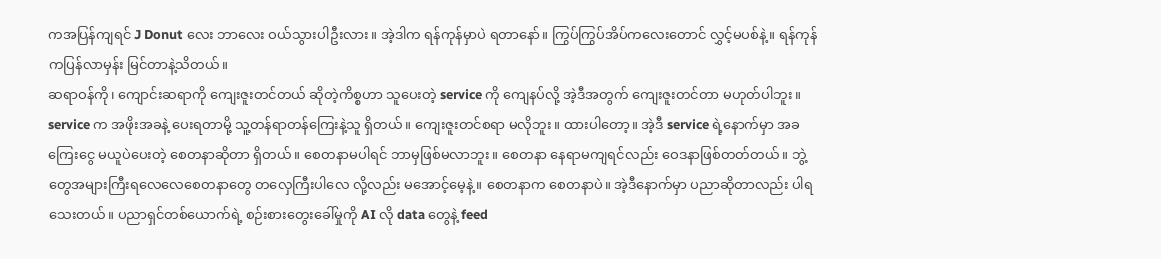ကအပြန်ကျရင် J Donut လေး ဘာလေး ဝယ်သွားပါဦးလား။ အဲ့ဒါက ရန်ကုန်မှာပဲ ရတာနော်။ ကြွပ်ကြွပ်အိပ်ကလေးတောင် လွှင့်မပစ်နဲ့။ ရန်ကုန်ကပြန်လာမှန်း မြင်တာနဲ့သိတယ်။
ဆရာဝန်ကို၊ ကျောင်းဆရာကို ကျေးဇူးတင်တယ် ဆိုတဲ့ကိစ္စဟာ သူပေးတဲ့ service ကို ကျေနပ်လို့ အဲ့ဒီအတွက် ကျေးဇူးတင်တာ မဟုတ်ပါဘူး။ service က အဖိုးအခနဲ့ ပေးရတာမို့ သူ့တန်ရာတန်ကြေးနဲ့သူ ရှိတယ်။ ကျေးဇူးတင်စရာ မလိုဘူး။ ထားပါတော့။ အဲ့ဒီ service ရဲ့နောက်မှာ အခကြေးငွေ မယူပဲပေးတဲ့ စေတနာဆိုတာ ရှိတယ်။ စေတနာမပါရင် ဘာမှဖြစ်မလာဘူး။ စေတနာ နေရာမကျရင်လည်း ဝေဒနာဖြစ်တတ်တယ်။ ဘွဲ့တွေအများကြီးရလေလေစေတနာတွေ တလှေကြီးပါလေ လို့လည်း မအောင့်မေ့နဲ့။ စေတနာက စေတနာပဲ။ အဲ့ဒီနောက်မှာ ပညာဆိုတာလည်း ပါရသေးတယ်။ ပညာရှင်တစ်ယောက်ရဲ့ စဉ်းစားတွေးခေါ်မှုကို AI လို data တွေနဲ့ feed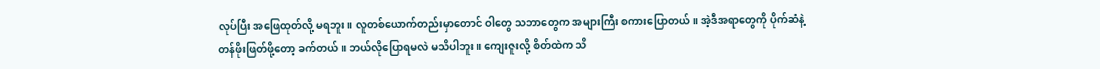လုပ်ပြီး အဖြေထုတ်လို့ မရဘူး။ လူတစ်ယောက်တည်းမှာတောင် ဝါတွေ သဘာတွေက အများကြီး စကားပြောတယ်။ အဲ့ဒီအရာတွေကို ပိုက်ဆံနဲ့ တန်ဖိုးဖြတ်ဖို့တော့ ခက်တယ်။ ဘယ်လိုပြောရမလဲ မသိပါဘူး။ ကျေးဇူးလို့ စိတ်ထဲက သိ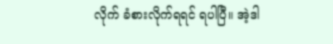လိုက် ခံစားလိုက်ရရင် ရပါပြီ။ အဲ့ဒါ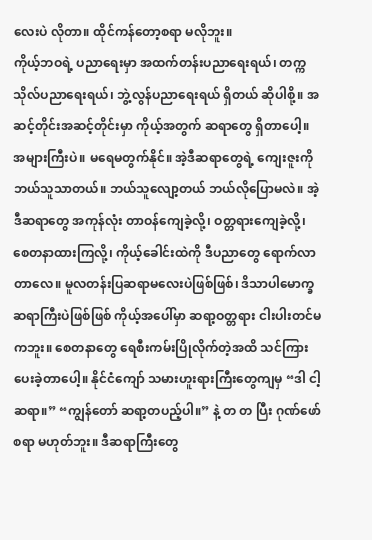လေးပဲ လိုတာ။ ထိုင်ကန်တော့စရာ မလိုဘူး။
ကိုယ့်ဘဝရဲ့ ပညာရေးမှာ အထက်တန်းပညာရေးရယ်၊ တက္ကသိုလ်ပညာရေးရယ်၊ ဘွဲ့လွန်ပညာရေးရယ် ရှိတယ် ဆိုပါစို့။ အဆင့်တိုင်းအဆင့်တိုင်းမှာ ကိုယ့်အတွက် ဆရာတွေ ရှိတာပေါ့။ အများကြီးပဲ။ မရေမတွက်နိုင်။ အဲ့ဒီဆရာတွေရဲ့ ကျေးဇူးကို ဘယ်သူသာတယ်။ ဘယ်သူလျော့တယ် ဘယ်လိုပြောမလဲ။ အဲ့ဒီဆရာတွေ အကုန်လုံး တာဝန်ကျေခဲ့လို့၊ ဝတ္တရားကျေခဲ့လို့၊ စေတနာထားကြလို့၊ ကိုယ့်ခေါင်းထဲကို ဒီပညာတွေ ရောက်လာတာလေ။ မူလတန်းပြဆရာမလေးပဲဖြစ်ဖြစ်၊ ဒိသာပါမောက္ခ ဆရာကြီးပဲဖြစ်ဖြစ် ကိုယ့်အပေါ်မှာ ဆရာ့ဝတ္တရား ငါးပါးတင်မကဘူး။ စေတနာတွေ ရေစီးကမ်းပြိုလိုက်တဲ့အထိ သင်ကြားပေးခဲ့တာပေါ့။ နိုင်ငံကျော် သမားဟူးရားကြီးတွေကျမှ “ဒါ ငါ့ဆရာ။” “ကျွန်တော် ဆရာ့တပည့်ပါ။” နဲ့ တ တ ပြီး ဂုဏ်ဖော်စရာ မဟုတ်ဘူး။ ဒီဆရာကြီးတွေ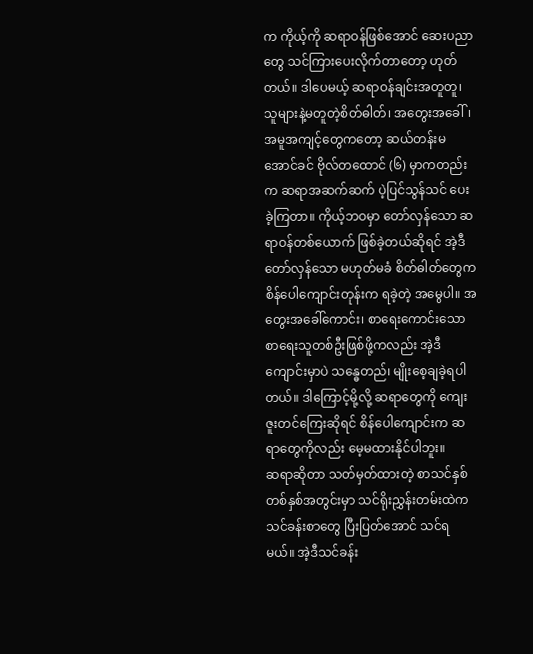က ကိုယ့်ကို ဆရာဝန်ဖြစ်အောင် ဆေးပညာတွေ သင်ကြားပေးလိုက်တာတော့ ဟုတ်တယ်။ ဒါပေမယ့် ဆရာဝန်ချင်းအတူတူ၊ သူများနဲ့မတူတဲ့စိတ်ဓါတ်၊ အတွေးအခေါ်၊ အမူအကျင့်တွေကတော့ ဆယ်တန်းမအောင်ခင် ဗိုလ်တထောင် (၆) မှာကတည်းက ဆရာအဆက်ဆက် ပဲ့ပြင်သွန်သင် ပေးခဲ့ကြတာ။ ကိုယ့်ဘဝမှာ တော်လှန်သော ဆရာဝန်တစ်ယောက် ဖြစ်ခဲ့တယ်ဆိုရင် အဲ့ဒီ တော်လှန်သော မဟုတ်မခံ စိတ်ဓါတ်တွေက စိန်ပေါကျောင်းတုန်းက ရခဲ့တဲ့ အမွေပါ။ အတွေးအခေါ်ကောင်း၊ စာရေးကောင်းသော စာရေးသူတစ်ဦးဖြစ်ဖို့ကလည်း အဲ့ဒီကျောင်းမှာပဲ သန္ဓေတည်၊ မျိုးစေ့ချခဲ့ရပါတယ်။ ဒါကြောင့်မို့လို့ ဆရာတွေကို ကျေးဇူးတင်ကြေးဆိုရင် စိန်ပေါကျောင်းက ဆရာတွေကိုလည်း မေ့မထားနိုင်ပါဘူး။
ဆရာဆိုတာ သတ်မှတ်ထားတဲ့ စာသင်နှစ်တစ်နှစ်အတွင်းမှာ သင်ရိုးညွှန်းတမ်းထဲက သင်ခန်းစာတွေ ပြီးပြတ်အောင် သင်ရမယ်။ အဲ့ဒီသင်ခန်း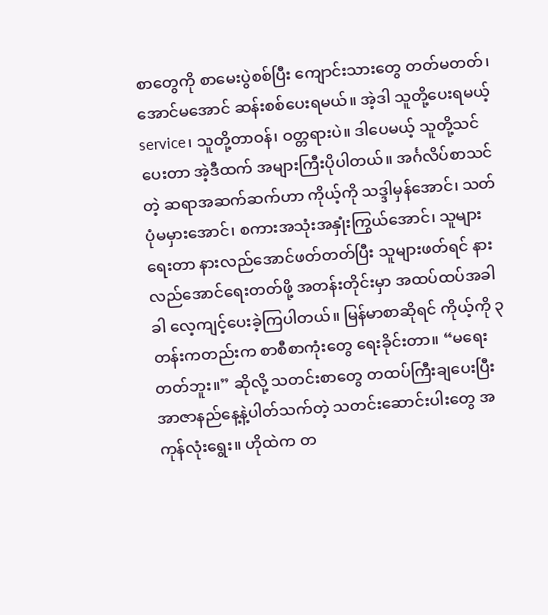စာတွေကို စာမေးပွဲစစ်ပြီး ကျောင်းသားတွေ တတ်မတတ်၊ အောင်မအောင် ဆန်းစစ်ပေးရမယ်။ အဲ့ဒါ သူတို့ပေးရမယ့် service၊ သူတို့တာဝန်၊ ဝတ္တရားပဲ။ ဒါပေမယ့် သူတို့သင်ပေးတာ အဲ့ဒီထက် အများကြီးပိုပါတယ်။ အင်္ဂလိပ်စာသင်တဲ့ ဆရာအဆက်ဆက်ဟာ ကိုယ့်ကို သဒ္ဒါမှန်အောင်၊ သတ်ပုံမမှားအောင်၊ စကားအသုံးအနှုံးကြွယ်အောင်၊ သူများရေးတာ နားလည်အောင်ဖတ်တတ်ပြီး သူများဖတ်ရင် နားလည်အောင်ရေးတတ်ဖို့ အတန်းတိုင်းမှာ အထပ်ထပ်အခါခါ လေ့ကျင့်ပေးခဲ့ကြပါတယ်။ မြန်မာစာဆိုရင် ကိုယ့်ကို ၃ တန်းကတည်းက စာစီစာကုံးတွေ ရေးခိုင်းတာ။ “မရေးတတ်ဘူး။” ဆိုလို့ သတင်းစာတွေ တထပ်ကြီးချပေးပြီး အာဇာနည်နေ့နဲ့ပါတ်သက်တဲ့ သတင်းဆောင်းပါးတွေ အကုန်လုံးရွေး။ ဟိုထဲက တ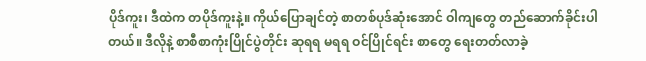ပိုဒ်ကူး၊ ဒီထဲက တပိုဒ်ကူးနဲ့။ ကိုယ်ပြောချင်တဲ့ စာတစ်ပုဒ်ဆုံးအောင် ဝါကျတွေ တည်ဆောက်ခိုင်းပါတယ်။ ဒီလိုနဲ့ စာစီစာကုံးပြိုင်ပွဲတိုင်း ဆုရရ မရရ ဝင်ပြိုင်ရင်း စာတွေ ရေးတတ်လာခဲ့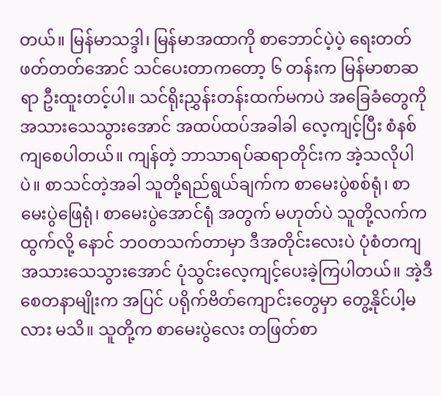တယ်။ မြန်မာသဒ္ဒါ၊ မြန်မာအထာကို စာဘောင်ပဲ့ပဲ့ ရေးတတ်ဖတ်တတ်အောင် သင်ပေးတာကတော့ ၆ တန်းက မြန်မာစာဆရာ ဦးထူးတင့်ပါ။ သင်ရိုးညွှန်းတန်းထက်မကပဲ အခြေခံတွေကို အသားသေသွားအောင် အထပ်ထပ်အခါခါ လေ့ကျင့်ပြီး စံနစ်ကျစေပါတယ်။ ကျန်တဲ့ ဘာသာရပ်ဆရာတိုင်းက အဲ့သလိုပါပဲ။ စာသင်တဲ့အခါ သူတို့ရည်ရွယ်ချက်က စာမေးပွဲစစ်ရုံ၊ စာမေးပွဲဖြေရုံ၊ စာမေးပွဲအောင်ရုံ အတွက် မဟုတ်ပဲ သူတို့လက်ကထွက်လို့ နောင် ဘဝတသက်တာမှာ ဒီအတိုင်းလေးပဲ ပုံစံတကျ အသားသေသွားအောင် ပုံသွင်းလေ့ကျင့်ပေးခဲ့ကြပါတယ်။ အဲ့ဒီစေတနာမျိုးက အပြင် ပရိုက်ဗိတ်ကျောင်းတွေမှာ တွေ့နိုင်ပါ့မလား မသိ။ သူတို့က စာမေးပွဲလေး တဖြတ်စာ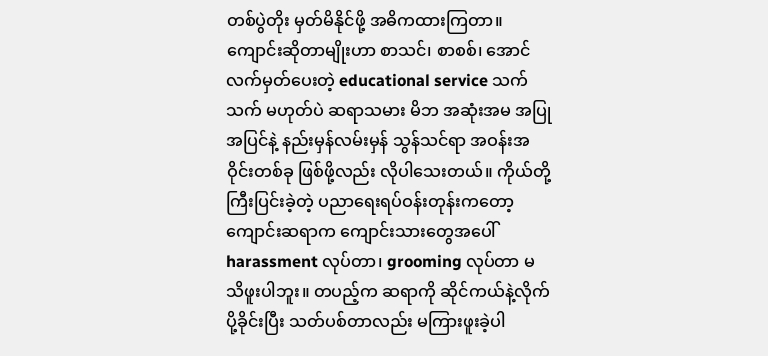တစ်ပွဲတိုး မှတ်မိနိုင်ဖို့ အဓိကထားကြတာ။
ကျောင်းဆိုတာမျိုးဟာ စာသင်၊ စာစစ်၊ အောင်လက်မှတ်ပေးတဲ့ educational service သက်သက် မဟုတ်ပဲ ဆရာသမား မိဘ အဆုံးအမ အပြုအပြင်နဲ့ နည်းမှန်လမ်းမှန် သွန်သင်ရာ အဝန်းအဝိုင်းတစ်ခု ဖြစ်ဖို့လည်း လိုပါသေးတယ်။ ကိုယ်တို့ကြီးပြင်းခဲ့တဲ့ ပညာရေးရပ်ဝန်းတုန်းကတော့ ကျောင်းဆရာက ကျောင်းသားတွေအပေါ် harassment လုပ်တာ၊ grooming လုပ်တာ မသိဖူးပါဘူး။ တပည့်က ဆရာကို ဆိုင်ကယ်နဲ့လိုက်ပို့ခိုင်းပြီး သတ်ပစ်တာလည်း မကြားဖူးခဲ့ပါ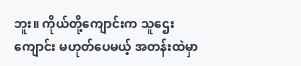ဘူး။ ကိုယ်တို့ကျောင်းက သူဌေးကျောင်း မဟုတ်ပေမယ့် အတန်းထဲမှာ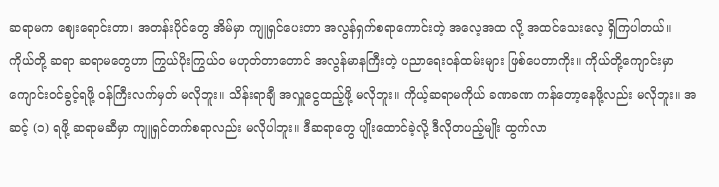ဆရာမက ဈေးရောင်းတာ၊ အတန်းပိုင်တွေ အိမ်မှာ ကျူရှင်ပေးတာ အလွန်ရှက်စရာကောင်းတဲ့ အလေ့အထ လို့ အထင်သေးလေ့ ရှိကြပါတယ်။ ကိုယ်တို့ ဆရာ ဆရာမတွေဟာ ကြွယ်ပိုးကြွယ်ဝ မဟုတ်တာတောင် အလွန်မာနကြီးတဲ့ ပညာရေးဝန်ထမ်းများ ဖြစ်ပေတာကိုး။ ကိုယ်တို့ကျောင်းမှာ ကျောင်းဝင်ခွင့်ရဖို့ ဝန်ကြီးလက်မှတ် မလိုဘူး။ သိန်းရာချီ အလှူငွေထည့်ဖို့ မလိုဘူး။ ကိုယ့်ဆရာမကိုယ် ခဏခဏ ကန်တော့နေဖို့လည်း မလိုဘူး။ အဆင့် (၁) ရဖို့ ဆရာမဆီမှာ ကျူရှင်တက်စရာလည်း မလိုပါဘူး။ ဒီဆရာတွေ ပျိုးထောင်ခဲ့လို့ ဒီလိုတပည့်မျိုး ထွက်လာ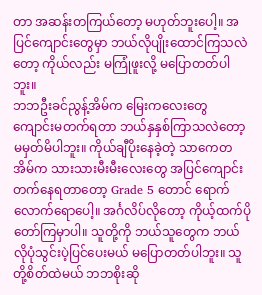တာ အဆန်းတကြယ်တော့ မဟုတ်ဘူးပေါ့။ အပြင်ကျောင်းတွေမှာ ဘယ်လိုပျိုးထောင်ကြသလဲတော့ ကိုယ်လည်း မကြုံဖူးလို့ မပြောတတ်ပါဘူး။
ဘဘဦးခင်ညွန့်အိမ်က မြေးကလေးတွေ ကျောင်းမတက်ရတာ ဘယ်နှနှစ်ကြာသလဲတော့ မမှတ်မိပါဘူး။ ကိုယ်ချီပိုးနေခဲ့တဲ့ သာကေတအိမ်က သားသားမီးမီးလေးတွေ အပြင်ကျောင်းတက်နေရတာတော့ Grade 5 တောင် ရောက်လောက်ရောပေါ့။ အင်္ဂလိပ်လိုတော့ ကိုယ့်ထက်ပိုတော်ကြမှာပါ။ သူတို့ကို ဘယ်သူတွေက ဘယ်လိုပုံသွင်းပဲ့ပြင်ပေးမယ် မပြောတတ်ပါဘူး။ သူတို့စိတ်ထဲမယ် ဘဘစိုးဆို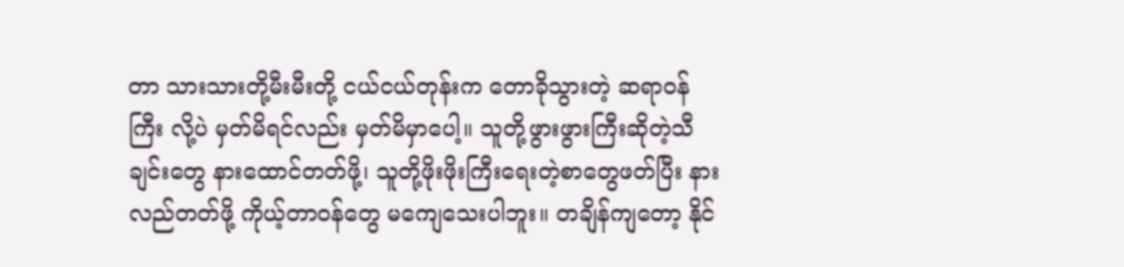တာ သားသားတို့မီးမီးတို့ ငယ်ငယ်တုန်းက တောခိုသွားတဲ့ ဆရာဝန်ကြီး လို့ပဲ မှတ်မိရင်လည်း မှတ်မိမှာပေါ့။ သူတို့ဖွားဖွားကြီးဆိုတဲ့သီချင်းတွေ နားထောင်တတ်ဖို့၊ သူတို့ဖိုးဖိုးကြီးရေးတဲ့စာတွေဖတ်ပြီး နားလည်တတ်ဖို့ ကိုယ့်တာဝန်တွေ မကျေသေးပါဘူး။ တချိန်ကျတော့ နိုင်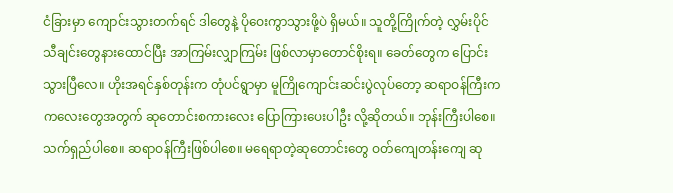ငံခြားမှာ ကျောင်းသွားတက်ရင် ဒါတွေနဲ့ ပိုဝေးကွာသွားဖို့ပဲ ရှိမယ်။ သူတို့ကြိုက်တဲ့ လွှမ်းပိုင်သီချင်းတွေနားထောင်ပြီး အာကြမ်းလျှာကြမ်း ဖြစ်လာမှာတောင်စိုးရ။ ခေတ်တွေက ပြောင်းသွားပြီလေ။ ဟိုးအရင်နှစ်တုန်းက တုံပင်ရွာမှာ မူကြိုကျောင်းဆင်းပွဲလုပ်တော့ ဆရာဝန်ကြီးက ကလေးတွေအတွက် ဆုတောင်းစကားလေး ပြောကြားပေးပါဦး လို့ဆိုတယ်။ ဘုန်းကြီးပါစေ။ သက်ရှည်ပါစေ။ ဆရာဝန်ကြီးဖြစ်ပါစေ။ မရေရာတဲ့ဆုတောင်းတွေ ဝတ်ကျေတန်းကျေ ဆု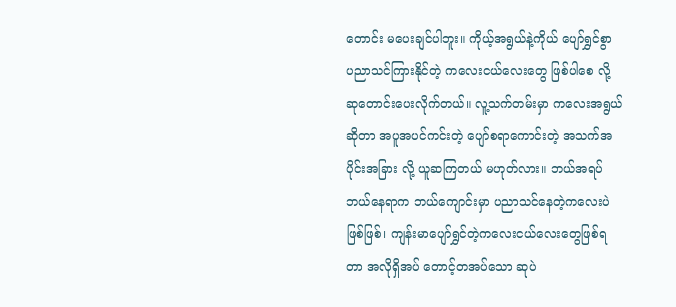တောင်း မပေးချင်ပါဘူး။ ကိုယ့်အရွယ်နဲ့ကိုယ် ပျော်ရွှင်စွာ ပညာသင်ကြားနိုင်တဲ့ ကလေးငယ်လေးတွေ ဖြစ်ပါစေ လို့ ဆုတောင်းပေးလိုက်တယ်။ လူ့သက်တမ်းမှာ ကလေးအရွယ်ဆိုတာ အပူအပင်ကင်းတဲ့ ပျော်စရာကောင်းတဲ့ အသက်အပိုင်းအခြား လို့ ယူဆကြတယ် မဟုတ်လား။ ဘယ်အရပ် ဘယ်နေရာက ဘယ်ကျောင်းမှာ ပညာသင်နေတဲ့ကလေးပဲဖြစ်ဖြစ်၊ ကျန်းမာပျော်ရွှင်တဲ့ကလေးငယ်လေးတွေဖြစ်ရတာ အလိုရှိအပ် တောင့်တအပ်သော ဆုပဲ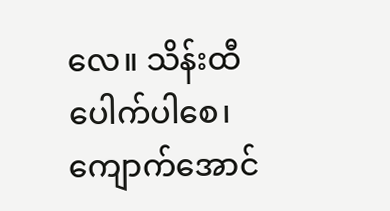လေ။ သိန်းထီပေါက်ပါစေ၊ ကျောက်အောင်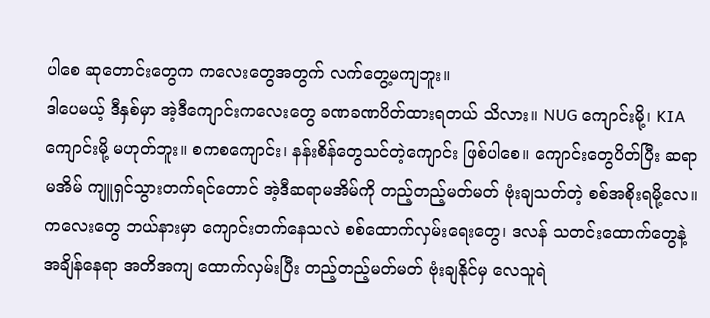ပါစေ ဆုတောင်းတွေက ကလေးတွေအတွက် လက်တွေ့မကျဘူး။
ဒါပေမယ့် ဒီနှစ်မှာ အဲ့ဒီကျောင်းကလေးတွေ ခဏခဏပိတ်ထားရတယ် သိလား။ NUG ကျောင်းမို့၊ KIA ကျောင်းမို့ မဟုတ်ဘူး။ စကစကျောင်း၊ နန်းစိန်တွေသင်တဲ့ကျောင်း ဖြစ်ပါစေ။ ကျောင်းတွေပိတ်ပြီး ဆရာမအိမ် ကျူရှင်သွားတက်ရင်တောင် အဲ့ဒီဆရာမအိမ်ကို တည့်တည့်မတ်မတ် ဗုံးချသတ်တဲ့ စစ်အစိုးရမို့လေ။ ကလေးတွေ ဘယ်နားမှာ ကျောင်းတက်နေသလဲ စစ်ထောက်လှမ်းရေးတွေ၊ ဒလန် သတင်းထောက်တွေနဲ့ အချိန်နေရာ အတိအကျ ထောက်လှမ်းပြီး တည့်တည့်မတ်မတ် ဗုံးချနိုင်မှ လေသူရဲ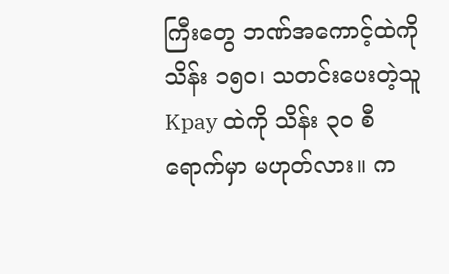ကြီးတွေ ဘဏ်အကောင့်ထဲကို သိန်း ၁၅၀၊ သတင်းပေးတဲ့သူ Kpay ထဲကို သိန်း ၃၀ စီ ရောက်မှာ မဟုတ်လား။ က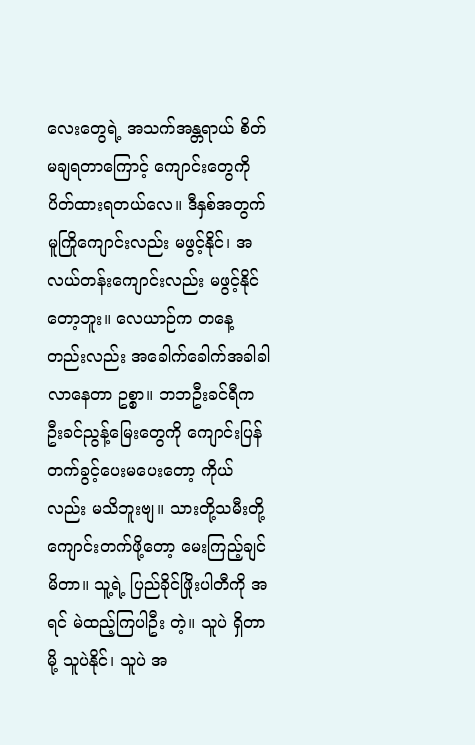လေးတွေရဲ့ အသက်အန္တရာယ် စိတ်မချရတာကြောင့် ကျောင်းတွေကို ပိတ်ထားရတယ်လေ။ ဒီနှစ်အတွက် မူကြိုကျောင်းလည်း မဖွင့်နိုင်၊ အလယ်တန်းကျောင်းလည်း မဖွင့်နိုင်တော့ဘူး။ လေယာဉ်က တနေ့တည်းလည်း အခေါက်ခေါက်အခါခါ လာနေတာ ဥစ္စာ။ ဘဘဦးခင်ရီက ဦးခင်ညွန့်မြေးတွေကို ကျောင်းပြန်တက်ခွင့်ပေးမပေးတော့ ကိုယ်လည်း မသိဘူးဗျ။ သားတို့သမီးတို့ ကျောင်းတက်ဖို့တော့ မေးကြည့်ချင်မိတာ။ သူ့ရဲ့ ပြည်ခိုင်ဖြိုးပါတီကို အရင် မဲထည့်ကြပါဦး တဲ့။ သူပဲ ရှိတာမို့ သူပဲနိုင်၊ သူပဲ အ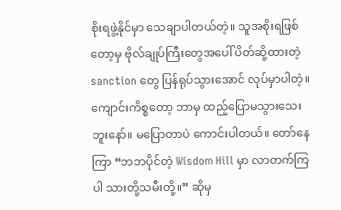စိုးရဖွဲ့နိုင်မှာ သေချာပါတယ်တဲ့။ သူအစိုးရဖြစ်တော့မှ ဗိုလ်ချုပ်ကြီးတွေအပေါ် ပိတ်ဆို့ထားတဲ့ sanction တွေ ပြန်ရုပ်သွားအောင် လုပ်မှာပါတဲ့။ ကျောင်းကိစ္စတော့ ဘာမှ ထည့်ပြောမသွားသေးဘူးနော်။ မပြောတာပဲ ကောင်းပါတယ်။ တော်နေကြာ “ဘဘပိုင်တဲ့ Wisdom Hill မှာ လာတက်ကြပါ သားတို့သမီးတို့။” ဆိုမှ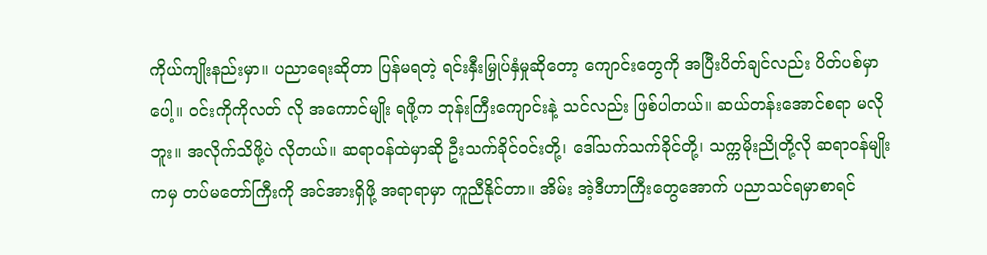ကိုယ်ကျိုးနည်းမှာ။ ပညာရေးဆိုတာ ပြန်မရတဲ့ ရင်းနှီးမြှုပ်နှံမှုဆိုတော့ ကျောင်းတွေကို အပြီးပိတ်ချင်လည်း ပိတ်ပစ်မှာပေါ့။ ဝင်းကိုကိုလတ် လို အကောင်မျိုး ရဖို့က ဘုန်းကြီးကျောင်းနဲ့ သင်လည်း ဖြစ်ပါတယ်။ ဆယ်တန်းအောင်စရာ မလိုဘူး။ အလိုက်သိဖို့ပဲ လိုတယ်။ ဆရာဝန်ထဲမှာဆို ဦးသက်ခိုင်ဝင်းတို့၊ ဒေါ်သက်သက်ခိုင်တို့၊ သက္ကမိုးညိုတို့လို ဆရာဝန်မျိုးကမှ တပ်မတော်ကြီးကို အင်အားရှိဖို့ အရာရာမှာ ကူညီနိုင်တာ။ အိမ်း အဲ့ဒီဟာကြီးတွေအောက် ပညာသင်ရမှာစာရင်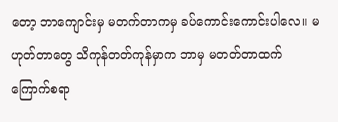တော့ ဘာကျောင်းမှ မတက်တာကမှ ခပ်ကောင်းကောင်းပါလေ။ မဟုတ်တာတွေ သိကုန်တတ်ကုန်မှာက ဘာမှ မတတ်တာထက် ကြောက်စရာ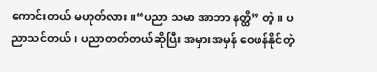ကောင်းတယ် မဟုတ်လား။“ပညာ သမာ အာဘာ နတ္ထိ” တဲ့။ ပညာသင်တယ်၊ ပညာတတ်တယ်ဆိုပြီး အမှားအမှန် ဝေဖန်နိုင်တဲ့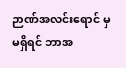ဉာဏ်အလင်းရောင် မှ မရှိရင် ဘာအ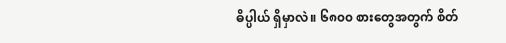ဓိပ္ပါယ် ရှိမှာလဲ။ ၆၈၀၀ စားတွေအတွက် စိတ်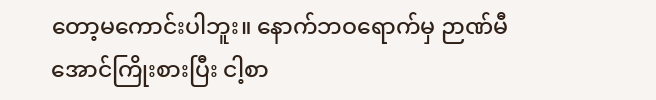တော့မကောင်းပါဘူး။ နောက်ဘဝရောက်မှ ဉာဏ်မီအောင်ကြိုးစားပြီး ငါ့စာ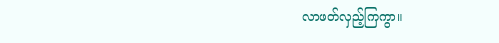လာဖတ်လှည့်ကြကွာ။